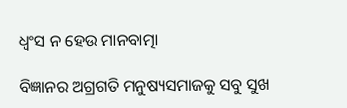ଧ୍ୱଂସ ନ ହେଉ ମାନବାତ୍ମା

ବିଜ୍ଞାନର ଅଗ୍ରଗତି ମନୁଷ୍ୟସମାଜକୁ ସବୁ ସୁଖ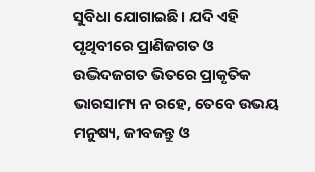ସୁବିଧା ଯୋଗାଇଛି। ଯଦି ଏହି ପୃଥିବୀରେ ପ୍ରାଣିଜଗତ ଓ ଉଦ୍ଭିଦଜଗତ ଭିତରେ ପ୍ରାକୃତିକ ଭାରସାମ୍ୟ ନ ରହେ, ତେବେ ଉଭୟ ମନୁଷ୍ୟ, ଜୀବଜନ୍ତୁ ଓ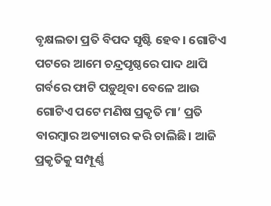ବୃକ୍ଷଲତା ପ୍ରତି ବିପଦ ସୃଷ୍ଟି ହେବ। ଗୋଟିଏ ପଟରେ ଆମେ ଚନ୍ଦ୍ରପୃଷ୍ଠରେ ପାଦ ଥାପି ଗର୍ବରେ ଫାଟି ପଡ଼ୁଥିବା ବେଳେ ଆଉ ଗୋଟିଏ ପଟେ ମଣିଷ ପ୍ରକୃତି ମା’ ପ୍ରତି ବାରମ୍ବାର ଅତ୍ୟାଚାର କରି ଚାଲିଛି। ଆଜି ପ୍ରକୃତିକୁ ସମ୍ପୂର୍ଣ୍ଣ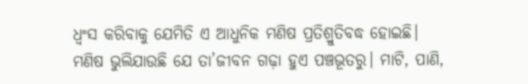ଧ୍ୱଂସ କରିବାକୁ ଯେମିତି ଏ ଆଧୁନିକ ମଣିଷ ପ୍ରତିଶ୍ରୁତିବଦ୍ଧ ହୋଇଛି। ମଣିଷ ଭୁଲିଯାଉଛି ଯେ ତା’ଜୀବନ ଗଢ଼ା ହୁଏ ପଞ୍ଚଭୂତରୁ। ମାଟି, ପାଣି,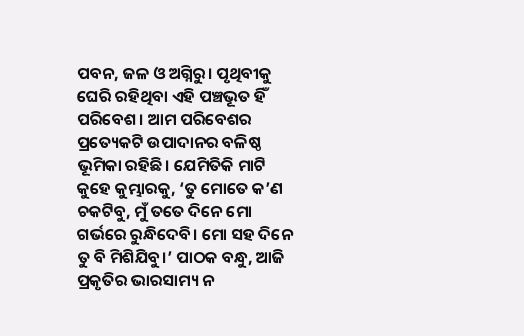ପବନ, ଜଳ ଓ ଅଗ୍ନିରୁ। ପୃଥିବୀକୁ ଘେରି ରହିଥିବା ଏହି ପଞ୍ଚଭୂତ ହିଁ ପରିବେଶ। ଆମ ପରିବେଶର ପ୍ରତ୍ୟେକଟି ଉପାଦାନର ବଳିଷ୍ଠ ଭୂମିକା ରହିଛି। ଯେମିତିକି ମାଟି କୁହେ କୁମ୍ଭାରକୁ, ‘ତୁ ମୋତେ କ’ଣ ଚକଟିବୁ, ମୁଁ ତତେ ଦିନେ ମୋ ଗର୍ଭରେ ରୁନ୍ଧିଦେବି। ମୋ ସହ ଦିନେ ତୁ ବି ମିଶିଯିବୁ।’ ପାଠକ ବନ୍ଧୁ, ଆଜି ପ୍ରକୃତିର ଭାରସାମ୍ୟ ନ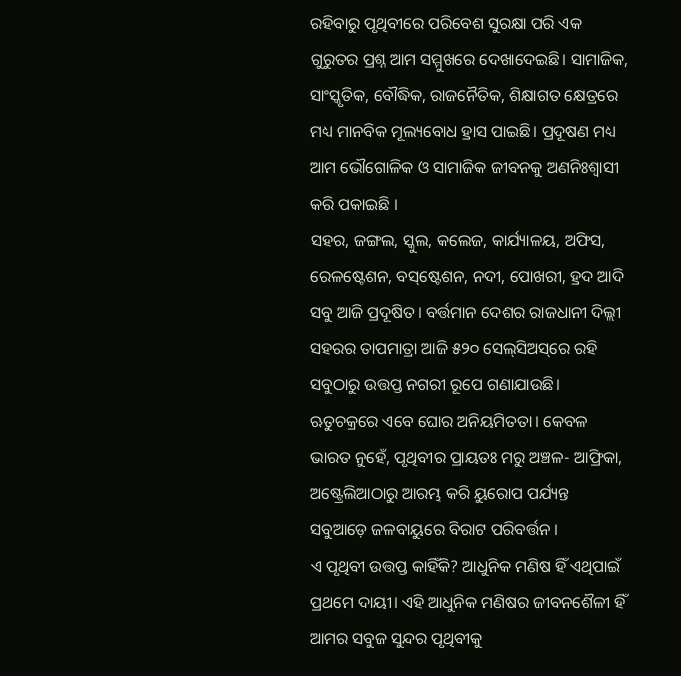ରହିବାରୁ ପୃଥିବୀରେ ପରିବେଶ ସୁରକ୍ଷା ପରି ଏକ ଗୁରୁତର ପ୍ରଶ୍ନ ଆମ ସମ୍ମୁଖରେ ଦେଖାଦେଇଛି। ସାମାଜିକ, ସାଂସ୍କୃତିକ, ବୌଦ୍ଧିକ, ରାଜନୈତିକ, ଶିକ୍ଷାଗତ କ୍ଷେତ୍ରରେ ମଧ୍ୟ ମାନବିକ ମୂଲ୍ୟବୋଧ ହ୍ରାସ ପାଇଛି। ପ୍ରଦୂଷଣ ମଧ୍ୟ ଆମ ଭୌଗୋଳିକ ଓ ସାମାଜିକ ଜୀବନକୁ ଅଣନିଃଶ୍ୱାସୀ କରି ପକାଇଛି ।
ସହର, ଜଙ୍ଗଲ, ସ୍କୁଲ, କଲେଜ, କାର୍ଯ୍ୟାଳୟ, ଅଫିସ, ରେଳଷ୍ଟେଶନ, ବସ୍‌ଷ୍ଟେଶନ, ନଦୀ, ପୋଖରୀ, ହ୍ରଦ ଆଦି ସବୁ ଆଜି ପ୍ରଦୂଷିତ। ବର୍ତ୍ତମାନ ଦେଶର ରାଜଧାନୀ ଦିଲ୍ଲୀ ସହରର ତାପମାତ୍ରା ଆଜି ୫୨୦ ସେଲ୍‌ସିଅସ୍‌ରେ ରହି ସବୁଠାରୁ ଉତ୍ତପ୍ତ ନଗରୀ ରୂପେ ଗଣାଯାଉଛି। ଋତୁଚକ୍ରରେ ଏବେ ଘୋର ଅନିୟମିତତା। କେବଳ ଭାରତ ନୁହେଁ, ପୃଥିବୀର ପ୍ରାୟତଃ ମରୁ ଅଞ୍ଚଳ- ଆଫ୍ରିକା, ଅଷ୍ଟ୍ରେଲିଆଠାରୁ ଆରମ୍ଭ କରି ୟୁରୋପ ପର୍ଯ୍ୟନ୍ତ ସବୁଆଡ଼େ ଜଳବାୟୁରେ ବିରାଟ ପରିବର୍ତ୍ତନ ।
ଏ ପୃଥିବୀ ଉତ୍ତପ୍ତ କାହିଁକି? ଆଧୁନିକ ମଣିଷ ହିଁ ଏଥିପାଇଁ ପ୍ରଥମେ ଦାୟୀ। ଏହି ଆଧୁନିକ ମଣିଷର ଜୀବନଶୈଳୀ ହିଁ ଆମର ସବୁଜ ସୁନ୍ଦର ପୃଥିବୀକୁ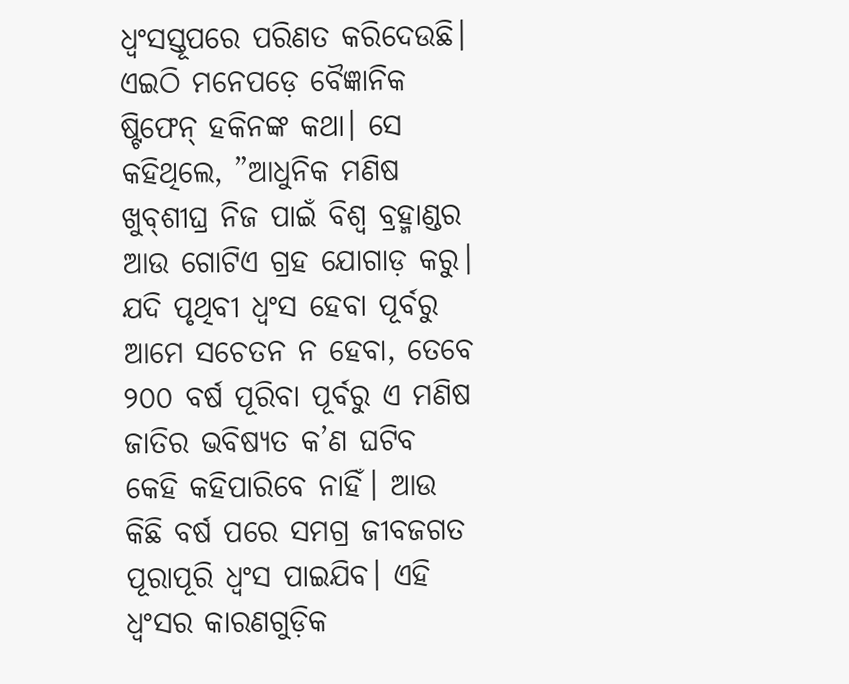ଧ୍ୱଂସସ୍ତୂପରେ ପରିଣତ କରିଦେଉଛି। ଏଇଠି ମନେପଡ଼େ ବୈଜ୍ଞାନିକ ଷ୍ଟିଫେନ୍‌ ହକିନଙ୍କ କଥା। ସେ କହିଥିଲେ, ”ଆଧୁନିକ ମଣିଷ ଖୁବ୍‌ଶୀଘ୍ର ନିଜ ପାଇଁ ବିଶ୍ୱ ବ୍ରହ୍ମାଣ୍ଡର ଆଉ ଗୋଟିଏ ଗ୍ରହ ଯୋଗାଡ଼ କରୁ। ଯଦି ପୃଥିବୀ ଧ୍ୱଂସ ହେବା ପୂର୍ବରୁ ଆମେ ସଚେତନ ନ ହେବା, ତେବେ ୨୦୦ ବର୍ଷ ପୂରିବା ପୂର୍ବରୁ ଏ ମଣିଷ ଜାତିର ଭବିଷ୍ୟତ କ’ଣ ଘଟିବ କେହି କହିପାରିବେ ନାହିଁ। ଆଉ କିଛି ବର୍ଷ ପରେ ସମଗ୍ର ଜୀବଜଗତ ପୂରାପୂରି ଧ୍ୱଂସ ପାଇଯିବ। ଏହି ଧ୍ୱଂସର କାରଣଗୁଡ଼ିକ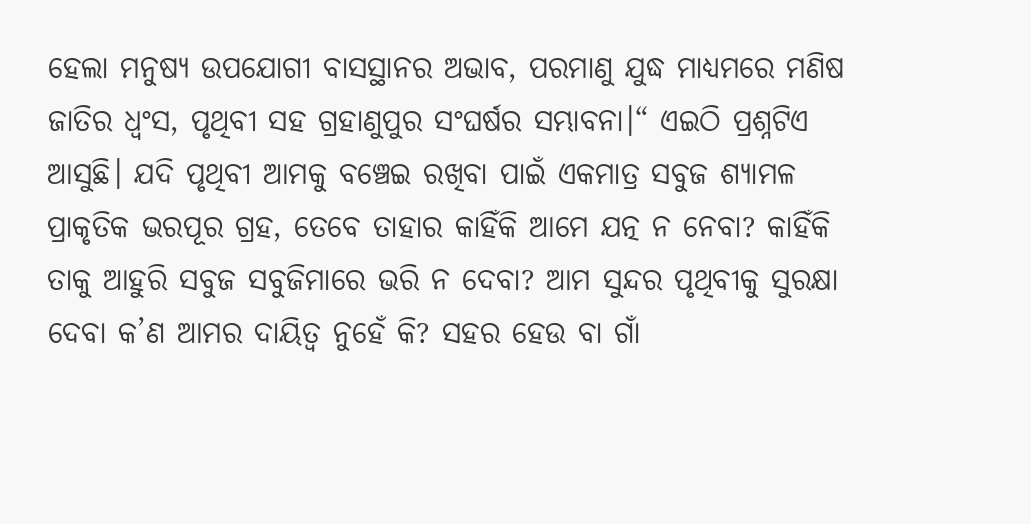ହେଲା ମନୁଷ୍ୟ ଉପଯୋଗୀ ବାସସ୍ଥାନର ଅଭାବ, ପରମାଣୁ ଯୁଦ୍ଧ ମାଧ୍ୟମରେ ମଣିଷ ଜାତିର ଧ୍ୱଂସ, ପୃଥିବୀ ସହ ଗ୍ରହାଣୁପୁର ସଂଘର୍ଷର ସମ୍ଭାବନା।“ ଏଇଠି ପ୍ରଶ୍ନଟିଏ ଆସୁଛି। ଯଦି ପୃଥିବୀ ଆମକୁ ବଞ୍ଚେଇ ରଖିବା ପାଇଁ ଏକମାତ୍ର ସବୁଜ ଶ୍ୟାମଳ ପ୍ରାକୃତିକ ଭରପୂର ଗ୍ରହ, ତେବେ ତାହାର କାହିଁକି ଆମେ ଯତ୍ନ ନ ନେବା? କାହିଁକି ତାକୁ ଆହୁରି ସବୁଜ ସବୁଜିମାରେ ଭରି ନ ଦେବା? ଆମ ସୁନ୍ଦର ପୃଥିବୀକୁ ସୁରକ୍ଷା ଦେବା କ’ଣ ଆମର ଦାୟିତ୍ୱ ନୁହେଁ କି? ସହର ହେଉ ବା ଗାଁ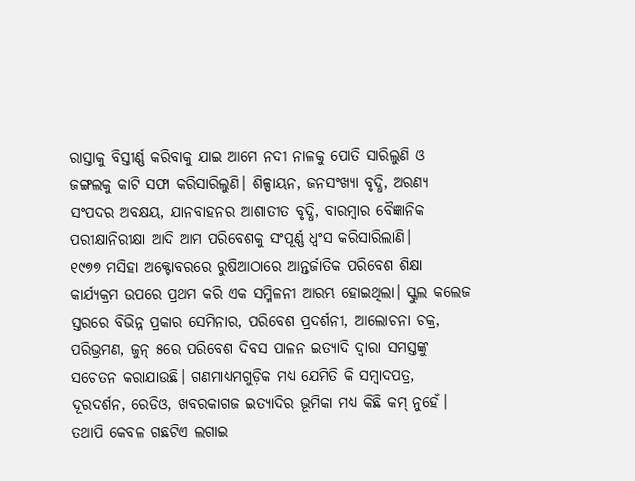ରାସ୍ତାକୁ ବିସ୍ତୀର୍ଣ୍ଣ କରିବାକୁ ଯାଇ ଆମେ ନଦୀ ନାଳକୁ ପୋତି ସାରିଲୁଣି ଓ ଜଙ୍ଗଲକୁ କାଟି ସଫା କରିସାରିଲୁଣି। ଶିଳ୍ପାୟନ, ଜନସଂଖ୍ୟା ବୃଦ୍ଧି, ଅରଣ୍ୟ ସଂପଦର ଅବକ୍ଷୟ, ଯାନବାହନର ଆଶାତୀତ ବୃଦ୍ଧି, ବାରମ୍ବାର ବୈଜ୍ଞାନିକ ପରୀକ୍ଷାନିରୀକ୍ଷା ଆଦି ଆମ ପରିବେଶକୁ ସଂପୂର୍ଣ୍ଣ ଧ୍ୱଂସ କରିସାରିଲାଣି।
୧୯୭୭ ମସିହା ଅକ୍ଟୋବରରେ ରୁଷିଆଠାରେ ଆନ୍ତର୍ଜାତିକ ପରିବେଶ ଶିକ୍ଷା କାର୍ଯ୍ୟକ୍ରମ ଉପରେ ପ୍ରଥମ କରି ଏକ ସମ୍ମିଳନୀ ଆରମ୍ଭ ହୋଇଥିଲା। ସ୍କୁଲ କଲେଜ ସ୍ତରରେ ବିଭିନ୍ନ ପ୍ରକାର ସେମିନାର, ପରିବେଶ ପ୍ରଦର୍ଶନୀ, ଆଲୋଚନା ଚକ୍ର, ପରିଭ୍ରମଣ, ଜୁନ୍‌ ୫ରେ ପରିବେଶ ଦିବସ ପାଳନ ଇତ୍ୟାଦି ଦ୍ୱାରା ସମସ୍ତଙ୍କୁ ସଚେତନ କରାଯାଉଛି। ଗଣମାଧ୍ୟମଗୁଡ଼ିକ ମଧ୍ୟ ଯେମିତି କି ସମ୍ବାଦପତ୍ର, ଦୂରଦର୍ଶନ, ରେଡିଓ, ଖବରକାଗଜ ଇତ୍ୟାଦିର ଭୂମିକା ମଧ୍ୟ କିଛି କମ୍‌ ନୁହେଁ। ତଥାପି କେବଳ ଗଛଟିଏ ଲଗାଇ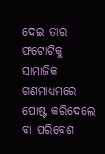ଦେଇ ତାର ଫଟୋଟିକୁ ସାମାଜିକ ଗଣମାଧ୍ୟମରେ ପୋଷ୍ଟ କରିଦେଲେ ବା ପରିବେଶ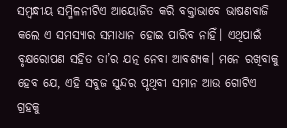ସମ୍ବନ୍ଧୀୟ ସମ୍ମିଳନୀଟିଏ ଆୟୋଜିତ କରି ବକ୍ତାଭାବେ ଭାଷଣବାଜି କଲେ ଏ ସମସ୍ୟାର ସମାଧାନ ହୋଇ ପାରିବ ନାହିଁ। ଏଥିପାଇଁ ବୃକ୍ଷରୋପଣ ସହିତ ତା’ର ଯତ୍ନ ନେବା ଆବଶ୍ୟକ। ମନେ ରଖିବାକୁ ହେବ ଯେ, ଏହି ସବୁଜ ସୁନ୍ଦର ପୃଥିବୀ ସମାନ ଆଉ ଗୋଟିଏ ଗ୍ରହକୁ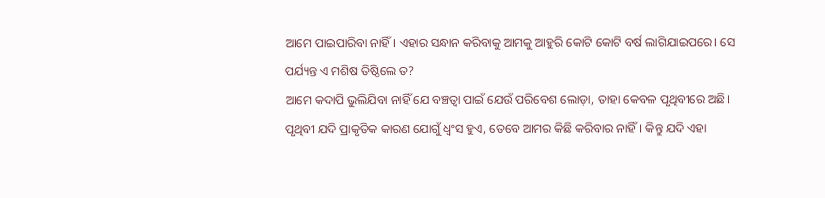ଆମେ ପାଇପାରିବା ନାହିଁ। ଏହାର ସନ୍ଧାନ କରିବାକୁ ଆମକୁ ଆହୁରି କୋଟି କୋଟି ବର୍ଷ ଲାଗିଯାଇପରେ। ସେ ପର୍ଯ୍ୟନ୍ତ ଏ ମଶିଷ ତିଷ୍ଠିଲେ ତ?
ଆମେ କଦାପି ଭୁଲିଯିବା ନାହିଁ ଯେ ବଞ୍ଚତ୍ବା ପାଇଁ ଯେଉଁ ପରିବେଶ ଲୋଡ଼ା, ତାହା କେବଳ ପୃଥିବୀରେ ଅଛି। ପୃଥିବୀ ଯଦି ପ୍ରାକୃତିକ କାରଣ ଯୋଗୁଁ ଧ୍ୱଂସ ହୁଏ, ତେବେ ଆମର କିଛି କରିବାର ନାହିଁ। କିନ୍ତୁ ଯଦି ଏହା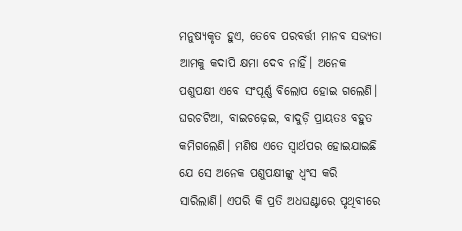ମନୁଷ୍ୟକୃତ ହୁଏ, ତେବେ ପରବର୍ତ୍ତୀ ମାନବ ସଭ୍ୟତା ଆମକୁ କଦାପି କ୍ଷମା ଦେବ ନାହିଁ। ଅନେକ ପଶୁପକ୍ଷୀ ଏବେ ସଂପୂର୍ଣ୍ଣ ବିଲୋପ ହୋଇ ଗଲେଣି। ଘରଚଟିଆ, ବାଇଚଢ଼େଇ, ବାଦୁଡ଼ି ପ୍ରାୟତଃ ବହୁତ କମିଗଲେଣି। ମଣିଷ ଏତେ ସ୍ବାର୍ଥପର ହୋଇଯାଇଛି ଯେ ସେ ଅନେକ ପଶୁପକ୍ଷୀଙ୍କୁ ଧ୍ୱଂସ କରି ସାରିଲାଣି। ଏପରି କି ପ୍ରତି ଅଧଘଣ୍ଟାରେ ପୃଥିବୀରେ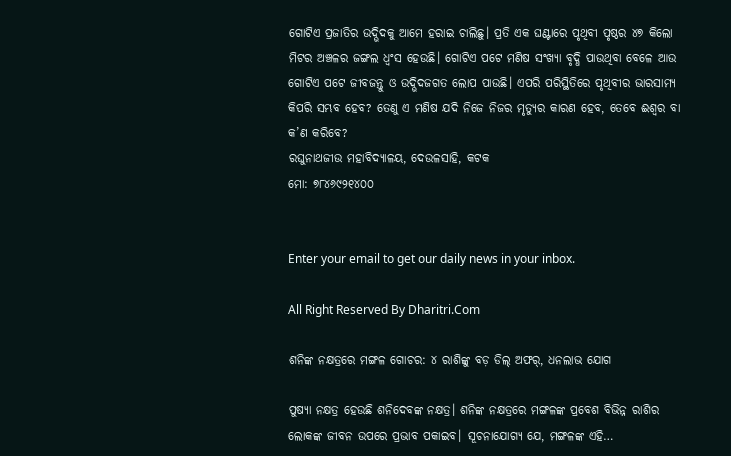ଗୋଟିଏ ପ୍ରଜାତିର ଉଦ୍ଭିଦକୁ ଆମେ ହରାଇ ଚାଲିଛୁ। ପ୍ରତି ଏକ ଘଣ୍ଟାରେ ପୃଥିବୀ ପୃଷ୍ଠର ୪୭ କିଲୋ ମିଟର ଅଞ୍ଚଳର ଜଙ୍ଗଲ ଧ୍ୱଂସ ହେଉଛି। ଗୋଟିଏ ପଟେ ମଣିଷ ସଂଖ୍ୟା ବୃଦ୍ଧି ପାଉଥିବା ବେଳେ ଆଉ ଗୋଟିଏ ପଟେ ଜୀବଜନ୍ତୁ ଓ ଉଦ୍ଭିଦଜଗତ ଲୋପ ପାଉଛି। ଏପରି ପରିସ୍ଥିତିରେ ପୃଥିବୀର ଭାରସାମ୍ୟ କିପରି ସମ୍ଭବ ହେବ? ତେଣୁ ଏ ମଣିଷ ଯଦି ନିଜେ ନିଜର ମୃତ୍ୟୁର କାରଣ ହେବ, ତେବେ ଈଶ୍ୱର ବା କ’ଣ କରିବେ?
ରଘୁନାଥଜୀଉ ମହାବିଦ୍ୟାଳୟ, ଦେଉଳସାହି, କଟକ
ମୋ: ୭୮୪୬୯୨୧୪୦୦


Enter your email to get our daily news in your inbox.

All Right Reserved By Dharitri.Com

ଶନିଙ୍କ ନକ୍ଷତ୍ରରେ ମଙ୍ଗଳ ଗୋଚର: ୪ ରାଶିଙ୍କୁ ବଡ଼ ଡିଲ୍‌ ଅଫର୍‌, ଧନଲାଭ ଯୋଗ

ପୁଷ୍ୟା ନକ୍ଷତ୍ର ହେଉଛି ଶନିଦେବଙ୍କ ନକ୍ଷତ୍ର। ଶନିଙ୍କ ନକ୍ଷତ୍ରରେ ମଙ୍ଗଳଙ୍କ ପ୍ରବେଶ ବିଭିନ୍ନ ରାଶିର ଲୋକଙ୍କ ଜୀବନ ଉପରେ ପ୍ରଭାବ ପକାଇବ। ସୂଚନାଯୋଗ୍ୟ ଯେ, ମଙ୍ଗଳଙ୍କ ଏହି…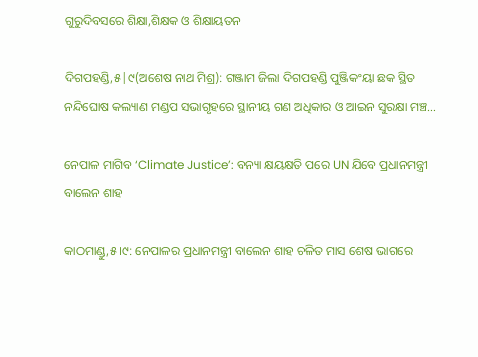ଗୁରୁଦିବସରେ ଶିକ୍ଷା,ଶିକ୍ଷକ ଓ ଶିକ୍ଷାୟତନ

ଦିଗପହଣ୍ଡି,୫|୯(ଅଶେଷ ନାଥ ମିଶ୍ର): ଗଞ୍ଜାମ ଜିଲା ଦିଗପହଣ୍ଡି ପୁଞ୍ଜିକଂୟା ଛକ ସ୍ଥିତ ନନ୍ଦିଘୋଷ କଲ୍ୟାଣ ମଣ୍ଡପ ସଭାଗୃହରେ ସ୍ଥାନୀୟ ଗଣ ଅଧିକାର ଓ ଆଇନ ସୁରକ୍ଷା ମଞ୍ଚ…

ନେପାଳ ମାଗିବ ‘Climate Justice’: ବନ୍ୟା କ୍ଷୟକ୍ଷତି ପରେ UN ଯିବେ ପ୍ରଧାନମନ୍ତ୍ରୀ ବାଲେନ ଶାହ

କାଠମାଣ୍ଡୁ,୫।୯: ନେପାଳର ପ୍ରଧାନମନ୍ତ୍ରୀ ବାଲେନ ଶାହ ଚଳିତ ମାସ ଶେଷ ଭାଗରେ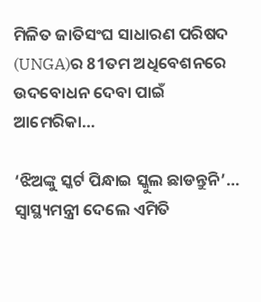ମିଳିତ ଜାତିସଂଘ ସାଧାରଣ ପରିଷଦ (UNGA)ର 81ତମ ଅଧିବେଶନରେ ଉଦବୋଧନ ଦେବା ପାଇଁ ଆମେରିକା…

‘ଝିଅଙ୍କୁ ସ୍କର୍ଟ ପିନ୍ଧାଇ ସ୍କୁଲ ଛାଡନ୍ତୁନି’… ସ୍ୱାସ୍ଥ୍ୟମନ୍ତ୍ରୀ ଦେଲେ ଏମିତି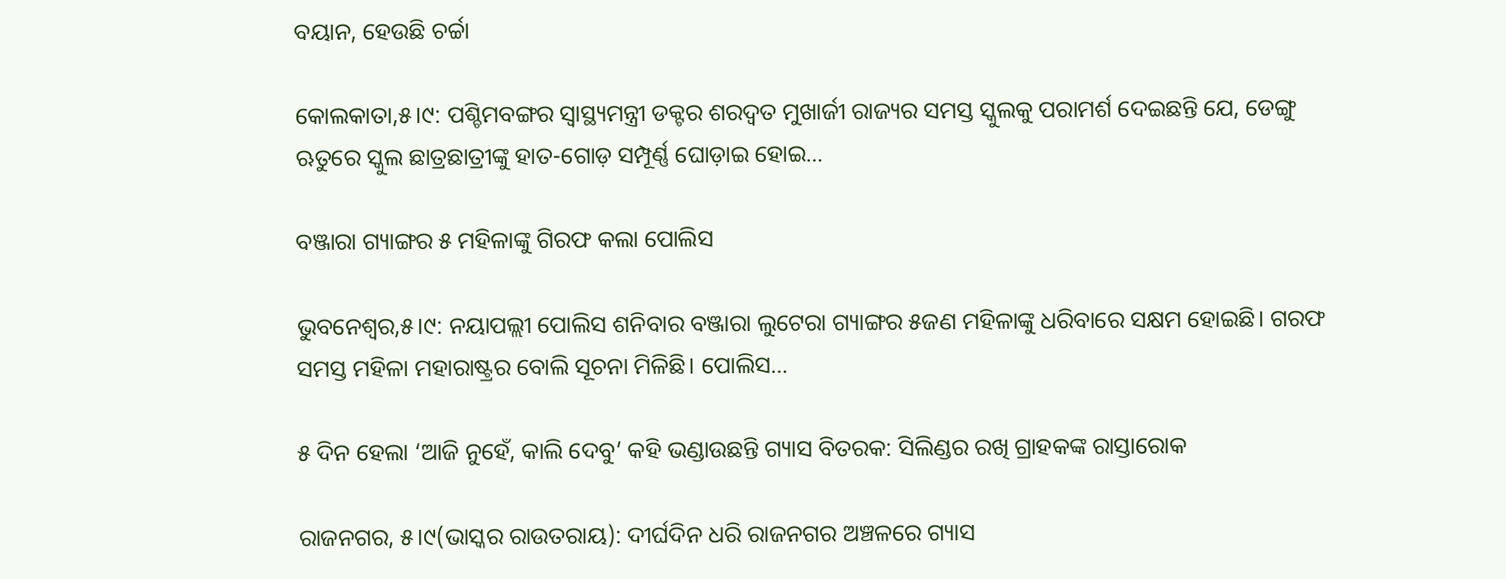ବୟାନ, ହେଉଛି ଚର୍ଚ୍ଚା

କୋଲକାତା,୫।୯: ପଶ୍ଚିମବଙ୍ଗର ସ୍ୱାସ୍ଥ୍ୟମନ୍ତ୍ରୀ ଡକ୍ଟର ଶରଦ୍ୱତ ମୁଖାର୍ଜୀ ରାଜ୍ୟର ସମସ୍ତ ସ୍କୁଲକୁ ପରାମର୍ଶ ଦେଇଛନ୍ତି ଯେ, ଡେଙ୍ଗୁ ଋତୁରେ ସ୍କୁଲ ଛାତ୍ରଛାତ୍ରୀଙ୍କୁ ହାତ-ଗୋଡ଼ ସମ୍ପୂର୍ଣ୍ଣ ଘୋଡ଼ାଇ ହୋଇ…

ବଞ୍ଜାରା ଗ୍ୟାଙ୍ଗର ୫ ମହିଳାଙ୍କୁ ଗିରଫ କଲା ପୋଲିସ

ଭୁବନେଶ୍ୱର,୫।୯: ନୟାପଲ୍ଲୀ ପୋଲିସ ଶନିବାର ବଞ୍ଜାରା ଲୁଟେରା ଗ୍ୟାଙ୍ଗର ୫ଜଣ ମହିଳାଙ୍କୁ ଧରିବାରେ ସକ୍ଷମ ହୋଇଛି। ଗରଫ ସମସ୍ତ ମହିଳା ମହାରାଷ୍ଟ୍ରର ବୋଲି ସୂଚନା ମିଳିଛି। ପୋଲିସ…

୫ ଦିନ ହେଲା ‘ଆଜି ନୁହେଁ, କାଲି ଦେବୁ’ କହି ଭଣ୍ଡାଉଛନ୍ତି ଗ୍ୟାସ ବିତରକ: ସିଲିଣ୍ଡର ରଖି ଗ୍ରାହକଙ୍କ ରାସ୍ତାରୋକ

ରାଜନଗର, ୫।୯(ଭାସ୍କର ରାଉତରାୟ): ଦୀର୍ଘଦିନ ଧରି ରାଜନଗର ଅଞ୍ଚଳରେ ଗ୍ୟାସ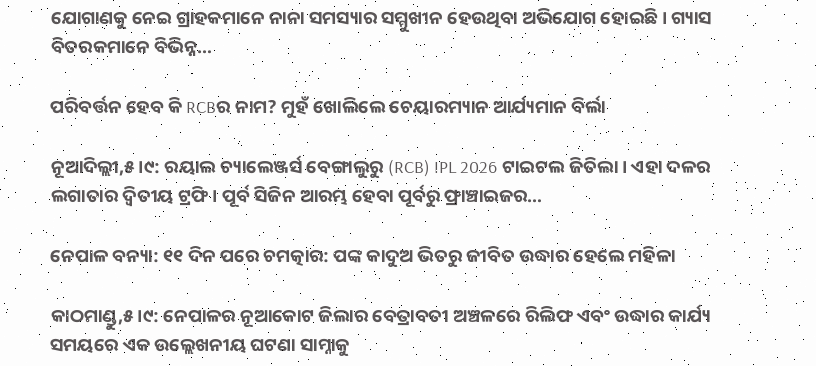ଯୋଗାଣକୁ ନେଇ ଗ୍ରାହକମାନେ ନାନା ସମସ୍ୟାର ସମ୍ମୁଖୀନ ହେଉଥିବା ଅଭିଯୋଗ ହୋଇଛି। ଗ୍ୟାସ ବିତରକମାନେ ବିଭିନ୍ନ…

ପରିବର୍ତ୍ତନ ହେବ କି RCBର ନାମ? ମୁହଁ ଖୋଲିଲେ ଚେୟାରମ୍ୟାନ ଆର୍ଯ୍ୟମାନ ବିର୍ଲା

ନୂଆଦିଲ୍ଲୀ,୫।୯: ରୟାଲ ଚ୍ୟାଲେଞ୍ଜର୍ସ ବେଙ୍ଗାଲୁରୁ (RCB) IPL 2026 ଟାଇଟଲ ଜିତିଲା। ଏହା ଦଳର ଲଗାତାର ଦ୍ୱିତୀୟ ଟ୍ରଫି। ପୂର୍ବ ସିଜିନ ଆରମ୍ଭ ହେବା ପୂର୍ବରୁ ଫ୍ରାଞ୍ଚାଇଜର…

ନେପାଳ ବନ୍ୟା: ୧୧ ଦିନ ପରେ ଚମତ୍କାର: ପଙ୍କ କାଦୁଅ ଭିତରୁ ଜୀବିତ ଉଦ୍ଧାର ହେଲେ ମହିଳା

କାଠମାଣ୍ଡୁ,୫।୯: ନେପାଳର ନୂଆକୋଟ ଜିଲାର ବେତ୍ରାବତୀ ଅଞ୍ଚଳରେ ରିଲିଫ ଏବଂ ଉଦ୍ଧାର କାର୍ଯ୍ୟ ସମୟରେ ଏକ ଉଲ୍ଲେଖନୀୟ ଘଟଣା ସାମ୍ନାକୁ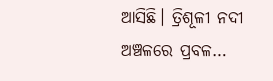ଆସିଛି। ତ୍ରିଶୂଳୀ ନଦୀ ଅଞ୍ଚଳରେ ପ୍ରବଳ…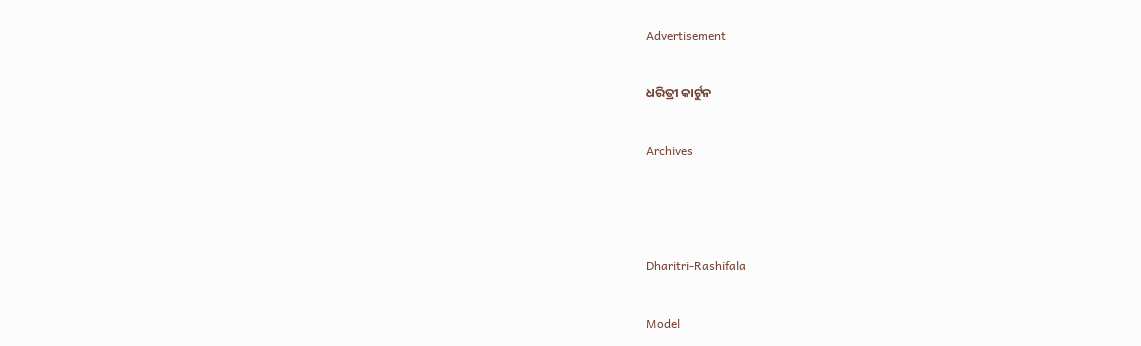Advertisement

ଧରିତ୍ରୀ କାର୍ଟୁନ

Archives



Dharitri-Rashifala

Model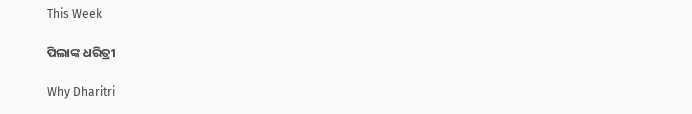This Week

ପିଲାଙ୍କ ଧରିତ୍ରୀ

Why Dharitri